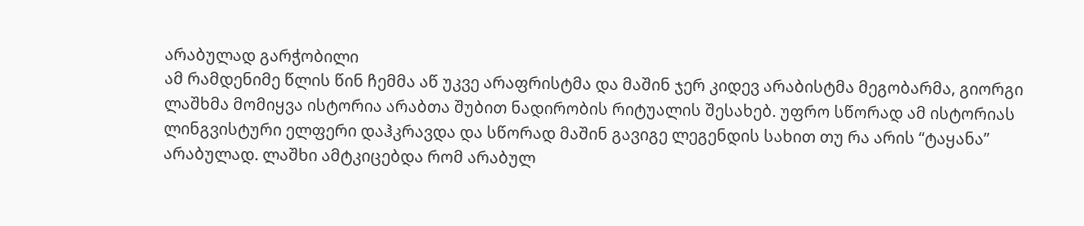არაბულად გარჭობილი
ამ რამდენიმე წლის წინ ჩემმა აწ უკვე არაფრისტმა და მაშინ ჯერ კიდევ არაბისტმა მეგობარმა, გიორგი ლაშხმა მომიყვა ისტორია არაბთა შუბით ნადირობის რიტუალის შესახებ. უფრო სწორად ამ ისტორიას ლინგვისტური ელფერი დაჰკრავდა და სწორად მაშინ გავიგე ლეგენდის სახით თუ რა არის “ტაყანა” არაბულად. ლაშხი ამტკიცებდა რომ არაბულ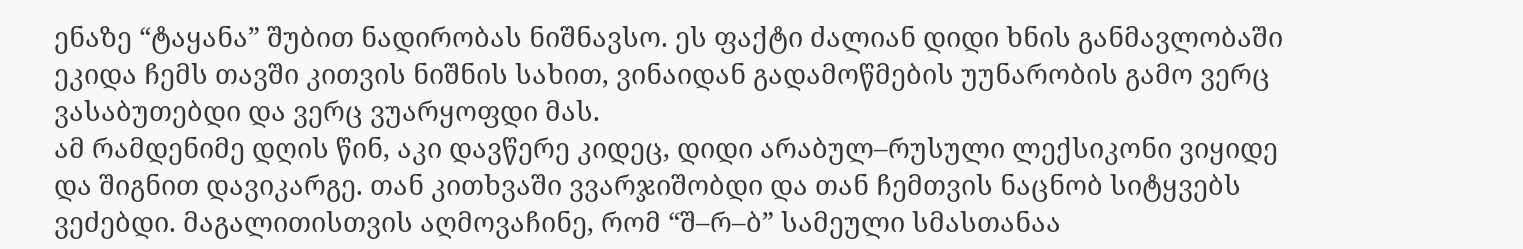ენაზე “ტაყანა” შუბით ნადირობას ნიშნავსო. ეს ფაქტი ძალიან დიდი ხნის განმავლობაში ეკიდა ჩემს თავში კითვის ნიშნის სახით, ვინაიდან გადამოწმების უუნარობის გამო ვერც ვასაბუთებდი და ვერც ვუარყოფდი მას.
ამ რამდენიმე დღის წინ, აკი დავწერე კიდეც, დიდი არაბულ–რუსული ლექსიკონი ვიყიდე და შიგნით დავიკარგე. თან კითხვაში ვვარჯიშობდი და თან ჩემთვის ნაცნობ სიტყვებს ვეძებდი. მაგალითისთვის აღმოვაჩინე, რომ “შ–რ–ბ” სამეული სმასთანაა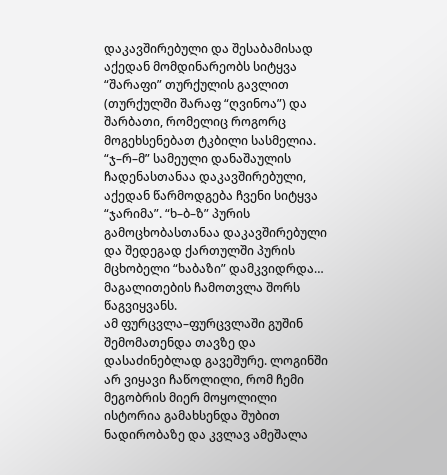დაკავშირებული და შესაბამისად აქედან მომდინარეობს სიტყვა “შარაფი” თურქულის გავლით (თურქულში შარაფ “ღვინოა”) და შარბათი, რომელიც როგორც მოგეხსენებათ ტკბილი სასმელია. “ჯ–რ–მ” სამეული დანაშაულის ჩადენასთანაა დაკავშირებული, აქედან წარმოდგება ჩვენი სიტყვა “ჯარიმა”. “ხ–ბ–ზ” პურის გამოცხობასთანაა დაკავშირებული და შედეგად ქართულში პურის მცხობელი “ხაბაზი” დამკვიდრდა… მაგალითების ჩამოთვლა შორს წაგვიყვანს.
ამ ფურცვლა–ფურცვლაში გუშინ შემომათენდა თავზე და დასაძინებლად გავეშურე. ლოგინში არ ვიყავი ჩაწოლილი, რომ ჩემი მეგობრის მიერ მოყოლილი ისტორია გამახსენდა შუბით ნადირობაზე და კვლავ ამეშალა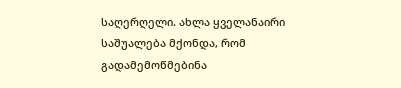საღერღელი. ახლა ყველანაირი საშუალება მქონდა, რომ გადამემოწმებინა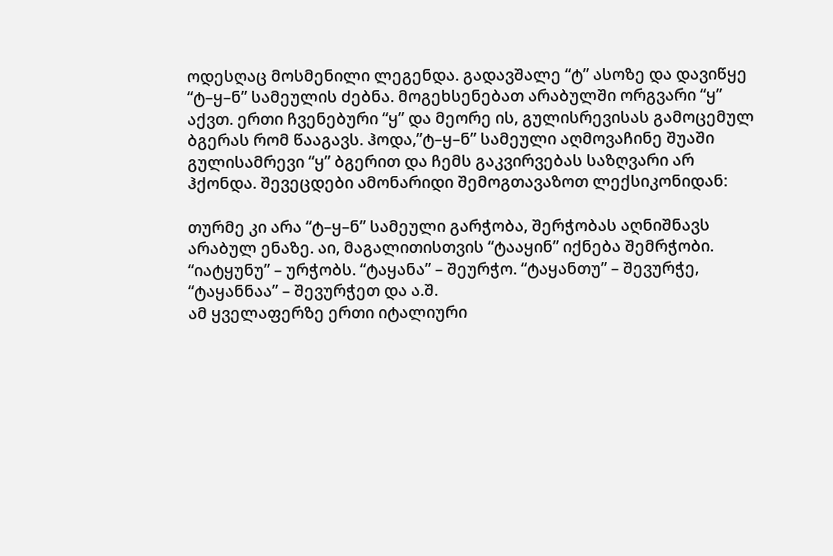ოდესღაც მოსმენილი ლეგენდა. გადავშალე “ტ” ასოზე და დავიწყე “ტ–ყ–ნ” სამეულის ძებნა. მოგეხსენებათ არაბულში ორგვარი “ყ” აქვთ. ერთი ჩვენებური “ყ” და მეორე ის, გულისრევისას გამოცემულ ბგერას რომ წააგავს. ჰოდა,”ტ–ყ–ნ” სამეული აღმოვაჩინე შუაში გულისამრევი “ყ” ბგერით და ჩემს გაკვირვებას საზღვარი არ ჰქონდა. შევეცდები ამონარიდი შემოგთავაზოთ ლექსიკონიდან:

თურმე კი არა “ტ–ყ–ნ” სამეული გარჭობა, შერჭობას აღნიშნავს არაბულ ენაზე. აი, მაგალითისთვის “ტააყინ” იქნება შემრჭობი. “იატყუნუ” – ურჭობს. “ტაყანა” – შეურჭო. “ტაყანთუ” – შევურჭე, “ტაყანნაა” – შევურჭეთ და ა.შ.
ამ ყველაფერზე ერთი იტალიური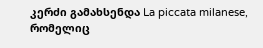კერძი გამახსენდა La piccata milanese, რომელიც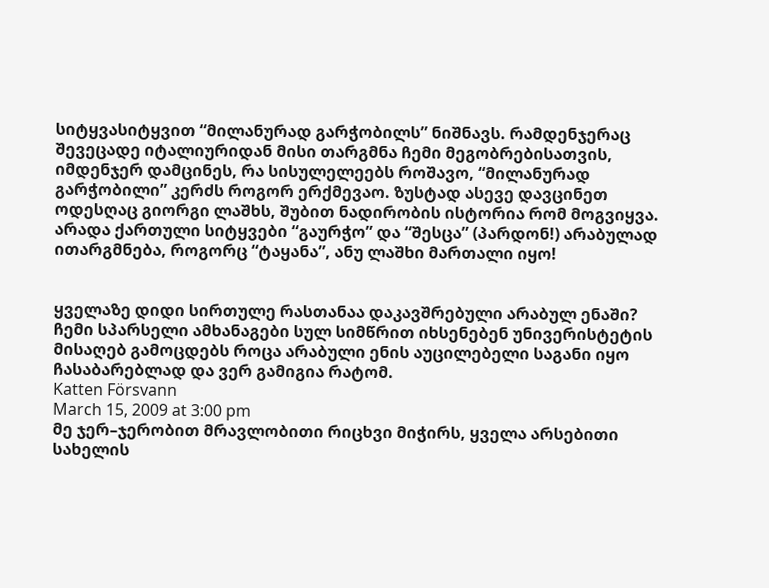სიტყვასიტყვით “მილანურად გარჭობილს” ნიშნავს. რამდენჯერაც შევეცადე იტალიურიდან მისი თარგმნა ჩემი მეგობრებისათვის, იმდენჯერ დამცინეს, რა სისულელეებს როშავო, “მილანურად გარჭობილი” კერძს როგორ ერქმევაო. ზუსტად ასევე დავცინეთ ოდესღაც გიორგი ლაშხს, შუბით ნადირობის ისტორია რომ მოგვიყვა. არადა ქართული სიტყვები “გაურჭო” და “შესცა” (პარდონ!) არაბულად ითარგმნება, როგორც “ტაყანა”, ანუ ლაშხი მართალი იყო!


ყველაზე დიდი სირთულე რასთანაა დაკავშრებული არაბულ ენაში?
ჩემი სპარსელი ამხანაგები სულ სიმწრით იხსენებენ უნივერისტეტის მისაღებ გამოცდებს როცა არაბული ენის აუცილებელი საგანი იყო ჩასაბარებლად და ვერ გამიგია რატომ.
Katten Försvann
March 15, 2009 at 3:00 pm
მე ჯერ–ჯერობით მრავლობითი რიცხვი მიჭირს, ყველა არსებითი სახელის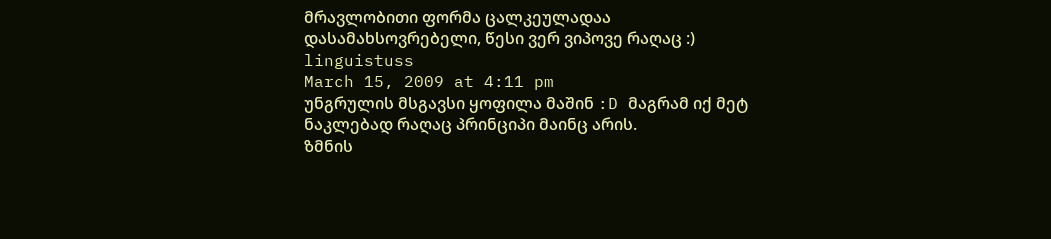მრავლობითი ფორმა ცალკეულადაა დასამახსოვრებელი, წესი ვერ ვიპოვე რაღაც :)
linguistuss
March 15, 2009 at 4:11 pm
უნგრულის მსგავსი ყოფილა მაშინ :D მაგრამ იქ მეტ ნაკლებად რაღაც პრინციპი მაინც არის.
ზმნის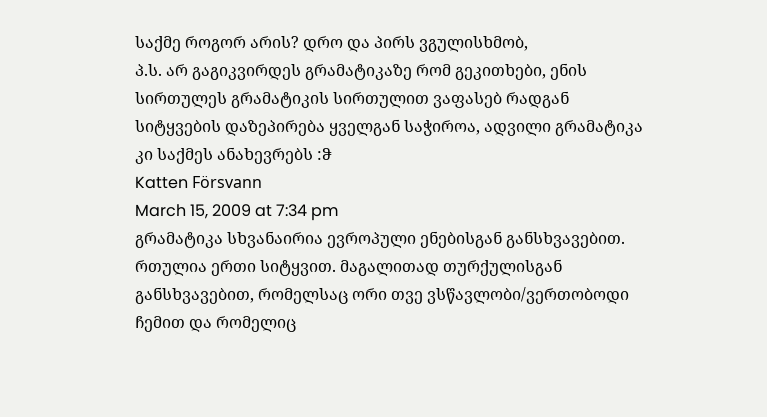საქმე როგორ არის? დრო და პირს ვგულისხმობ,
პ.ს. არ გაგიკვირდეს გრამატიკაზე რომ გეკითხები, ენის სირთულეს გრამატიკის სირთულით ვაფასებ რადგან სიტყვების დაზეპირება ყველგან საჭიროა, ადვილი გრამატიკა კი საქმეს ანახევრებს :ჵ
Katten Försvann
March 15, 2009 at 7:34 pm
გრამატიკა სხვანაირია ევროპული ენებისგან განსხვავებით. რთულია ერთი სიტყვით. მაგალითად თურქულისგან განსხვავებით, რომელსაც ორი თვე ვსწავლობი/ვერთობოდი ჩემით და რომელიც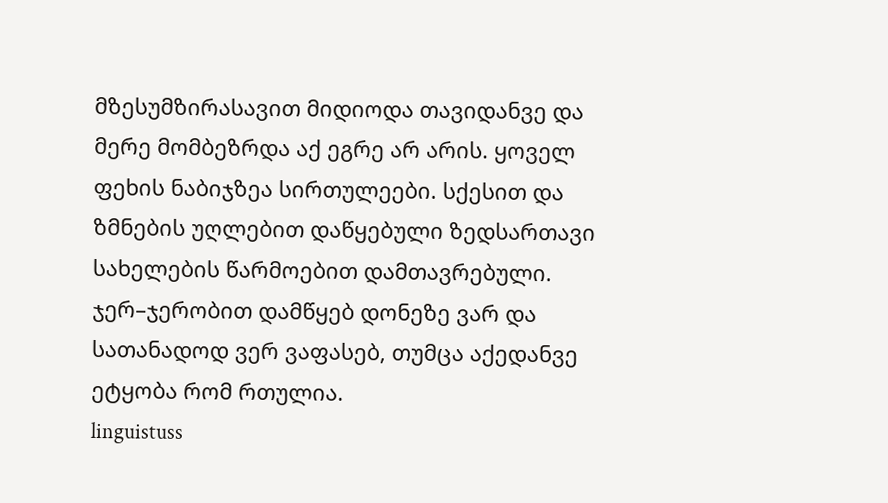მზესუმზირასავით მიდიოდა თავიდანვე და მერე მომბეზრდა აქ ეგრე არ არის. ყოველ ფეხის ნაბიჯზეა სირთულეები. სქესით და ზმნების უღლებით დაწყებული ზედსართავი სახელების წარმოებით დამთავრებული. ჯერ–ჯერობით დამწყებ დონეზე ვარ და სათანადოდ ვერ ვაფასებ, თუმცა აქედანვე ეტყობა რომ რთულია.
linguistuss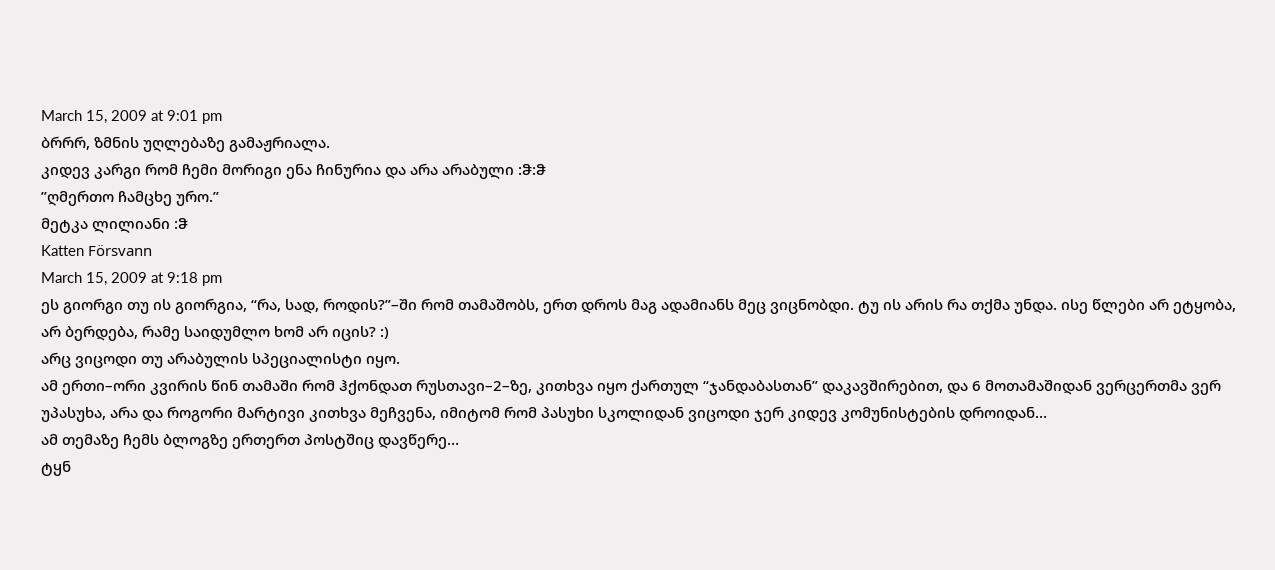March 15, 2009 at 9:01 pm
ბრრრ, ზმნის უღლებაზე გამაჟრიალა.
კიდევ კარგი რომ ჩემი მორიგი ენა ჩინურია და არა არაბული :ჵ:ჵ
”ღმერთო ჩამცხე ურო.”
მეტკა ლილიანი :ჵ
Katten Försvann
March 15, 2009 at 9:18 pm
ეს გიორგი თუ ის გიორგია, “რა, სად, როდის?”–ში რომ თამაშობს, ერთ დროს მაგ ადამიანს მეც ვიცნობდი. ტუ ის არის რა თქმა უნდა. ისე წლები არ ეტყობა, არ ბერდება, რამე საიდუმლო ხომ არ იცის? :)
არც ვიცოდი თუ არაბულის სპეციალისტი იყო.
ამ ერთი–ორი კვირის წინ თამაში რომ ჰქონდათ რუსთავი–2–ზე, კითხვა იყო ქართულ “ჯანდაბასთან” დაკავშირებით, და 6 მოთამაშიდან ვერცერთმა ვერ უპასუხა, არა და როგორი მარტივი კითხვა მეჩვენა, იმიტომ რომ პასუხი სკოლიდან ვიცოდი ჯერ კიდევ კომუნისტების დროიდან…
ამ თემაზე ჩემს ბლოგზე ერთერთ პოსტშიც დავწერე…
ტყნ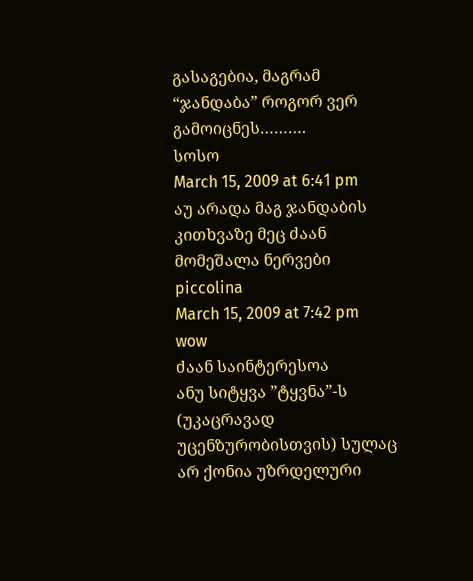გასაგებია, მაგრამ “ჯანდაბა” როგორ ვერ გამოიცნეს……….
სოსო
March 15, 2009 at 6:41 pm
აუ არადა მაგ ჯანდაბის კითხვაზე მეც ძაან მომეშალა ნერვები
piccolina
March 15, 2009 at 7:42 pm
wow
ძაან საინტერესოა
ანუ სიტყვა ”ტყვნა”-ს (უკაცრავად უცენზურობისთვის) სულაც არ ქონია უზრდელური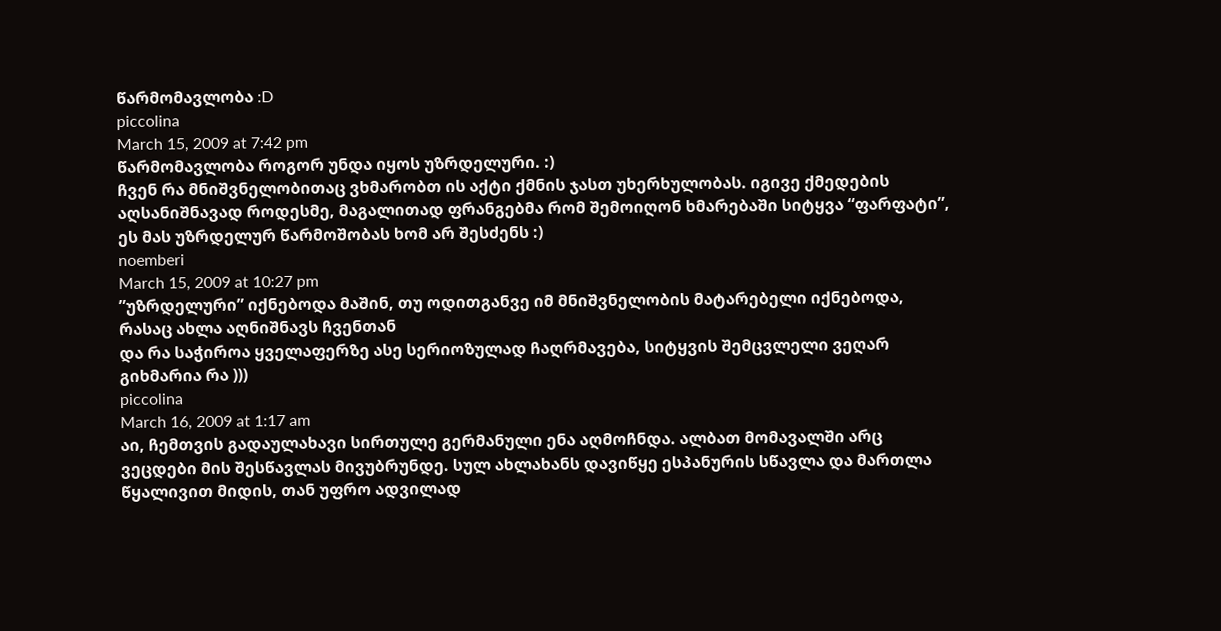წარმომავლობა :D
piccolina
March 15, 2009 at 7:42 pm
წარმომავლობა როგორ უნდა იყოს უზრდელური. :)
ჩვენ რა მნიშვნელობითაც ვხმარობთ ის აქტი ქმნის ჯასთ უხერხულობას. იგივე ქმედების აღსანიშნავად როდესმე, მაგალითად ფრანგებმა რომ შემოიღონ ხმარებაში სიტყვა “ფარფატი”, ეს მას უზრდელურ წარმოშობას ხომ არ შესძენს :)
noemberi
March 15, 2009 at 10:27 pm
”უზრდელური” იქნებოდა მაშინ, თუ ოდითგანვე იმ მნიშვნელობის მატარებელი იქნებოდა, რასაც ახლა აღნიშნავს ჩვენთან
და რა საჭიროა ყველაფერზე ასე სერიოზულად ჩაღრმავება, სიტყვის შემცვლელი ვეღარ გიხმარია რა )))
piccolina
March 16, 2009 at 1:17 am
აი, ჩემთვის გადაულახავი სირთულე გერმანული ენა აღმოჩნდა. ალბათ მომავალში არც ვეცდები მის შესწავლას მივუბრუნდე. სულ ახლახანს დავიწყე ესპანურის სწავლა და მართლა წყალივით მიდის, თან უფრო ადვილად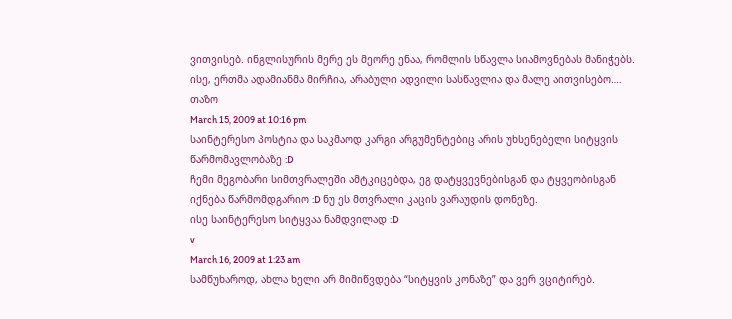ვითვისებ. ინგლისურის მერე ეს მეორე ენაა, რომლის სწავლა სიამოვნებას მანიჭებს. ისე, ერთმა ადამიანმა მირჩია, არაბული ადვილი სასწავლია და მალე აითვისებო….
თაზო
March 15, 2009 at 10:16 pm
საინტერესო პოსტია და საკმაოდ კარგი არგუმენტებიც არის უხსენებელი სიტყვის წარმომავლობაზე :D
ჩემი მეგობარი სიმთვრალეში ამტკიცებდა, ეგ დატყვევნებისგან და ტყვეობისგან იქნება წარმომდგარიო :D ნუ ეს მთვრალი კაცის ვარაუდის დონეზე.
ისე საინტერესო სიტყვაა ნამდვილად :D
v
March 16, 2009 at 1:23 am
სამწუხაროდ, ახლა ხელი არ მიმიწვდება “სიტყვის კონაზე” და ვერ ვციტირებ.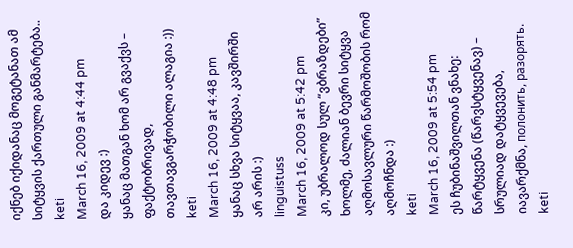იქნებ იქიდანაც მოგეტანათ ამ სიტყვის ქართული განმარტება..
keti
March 16, 2009 at 4:44 pm
და კიდევ :)
ყანაც მათგან ხომ არ გვაქვს – ფაქტობრივად, თავთავგარჭობილი ალაგია :))
keti
March 16, 2009 at 4:48 pm
ყანაც სხვა სიტყვაა, კავშირში არ არის :)
linguistuss
March 16, 2009 at 5:42 pm
კი, უბრალოდ სულ “ვბრაზდები” ხოლმე, ძალიან ბევრი სიტყვა აღმოსავლური წარმოშობის რომ აღმოჩნდა :)
keti
March 16, 2009 at 5:54 pm
ეს ჩუბინაშვილთან ვნახე:
წარტყვენა (წარვსტყვენავ) – სრულიად დატყვევება, იავარქმნა, полонить, разорять.
keti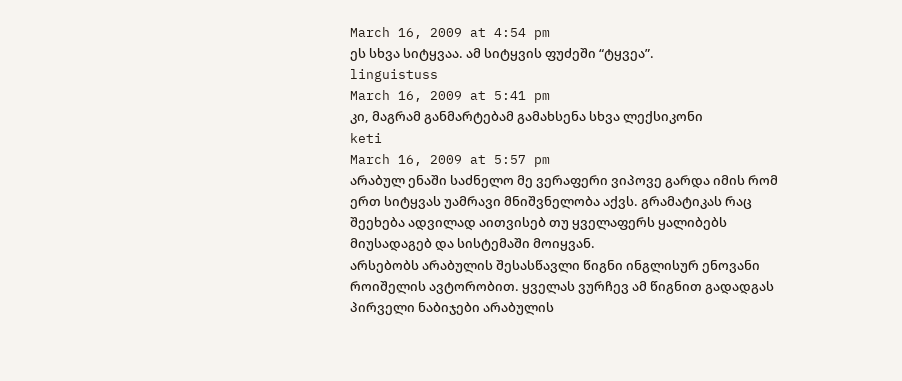March 16, 2009 at 4:54 pm
ეს სხვა სიტყვაა. ამ სიტყვის ფუძეში “ტყვეა”.
linguistuss
March 16, 2009 at 5:41 pm
კი, მაგრამ განმარტებამ გამახსენა სხვა ლექსიკონი
keti
March 16, 2009 at 5:57 pm
არაბულ ენაში საძნელო მე ვერაფერი ვიპოვე გარდა იმის რომ ერთ სიტყვას უამრავი მნიშვნელობა აქვს. გრამატიკას რაც შეეხება ადვილად აითვისებ თუ ყველაფერს ყალიბებს მიუსადაგებ და სისტემაში მოიყვან.
არსებობს არაბულის შესასწავლი წიგნი ინგლისურ ენოვანი როიშელის ავტორობით. ყველას ვურჩევ ამ წიგნით გადადგას პირველი ნაბიჯები არაბულის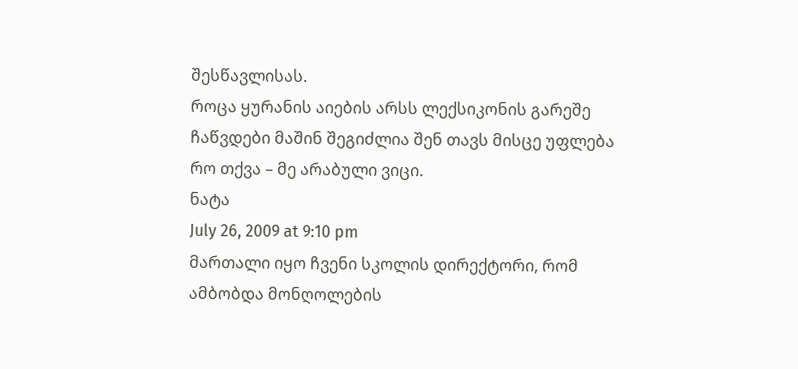შესწავლისას.
როცა ყურანის აიების არსს ლექსიკონის გარეშე ჩაწვდები მაშინ შეგიძლია შენ თავს მისცე უფლება რო თქვა – მე არაბული ვიცი.
ნატა
July 26, 2009 at 9:10 pm
მართალი იყო ჩვენი სკოლის დირექტორი, რომ ამბობდა მონღოლების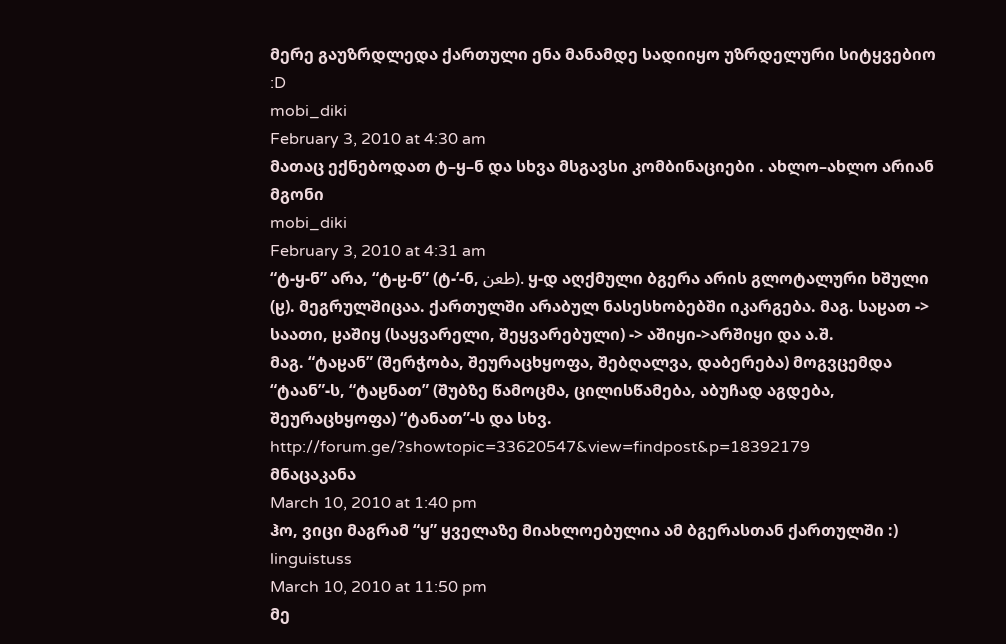მერე გაუზრდლედა ქართული ენა მანამდე სადიიყო უზრდელური სიტყვებიო :D
mobi_diki
February 3, 2010 at 4:30 am
მათაც ექნებოდათ ტ–ყ–ნ და სხვა მსგავსი კომბინაციები . ახლო–ახლო არიან მგონი
mobi_diki
February 3, 2010 at 4:31 am
“ტ-ყ-ნ” არა, “ტ-ჸ-ნ” (ტ-’-ნ, طعن). ყ-დ აღქმული ბგერა არის გლოტალური ხშული (ჸ). მეგრულშიცაა. ქართულში არაბულ ნასესხობებში იკარგება. მაგ. საჸათ -> საათი, ჸაშიყ (საყვარელი, შეყვარებული) -> აშიყი->არშიყი და ა.შ.
მაგ. “ტაჸან” (შერჭობა, შეურაცხყოფა, შებღალვა, დაბერება) მოგვცემდა “ტაან”-ს, “ტაჸნათ” (შუბზე წამოცმა, ცილისწამება, აბუჩად აგდება, შეურაცხყოფა) “ტანათ”-ს და სხვ.
http://forum.ge/?showtopic=33620547&view=findpost&p=18392179
მნაცაკანა
March 10, 2010 at 1:40 pm
ჰო, ვიცი მაგრამ “ყ” ყველაზე მიახლოებულია ამ ბგერასთან ქართულში :)
linguistuss
March 10, 2010 at 11:50 pm
მე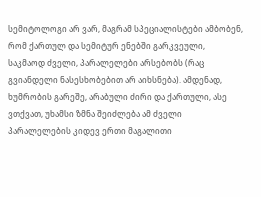სემიტოლოგი არ ვარ, მაგრამ სპეციალისტები ამბობენ, რომ ქართულ და სემიტურ ენებში გარკვეული, საკმაოდ ძველი, პარალელები არსებობს (რაც გვიანდელი ნასესხობებით არ აიხსნება). ამდენად, ხუმრობის გარეშე, არაბული ძირი და ქართული, ასე ვთქვათ, უხამსი ზმნა შეიძლება ამ ძველი პარალელების კიდევ ერთი მაგალითი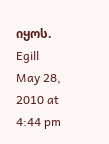იყოს.
Egill
May 28, 2010 at 4:44 pm